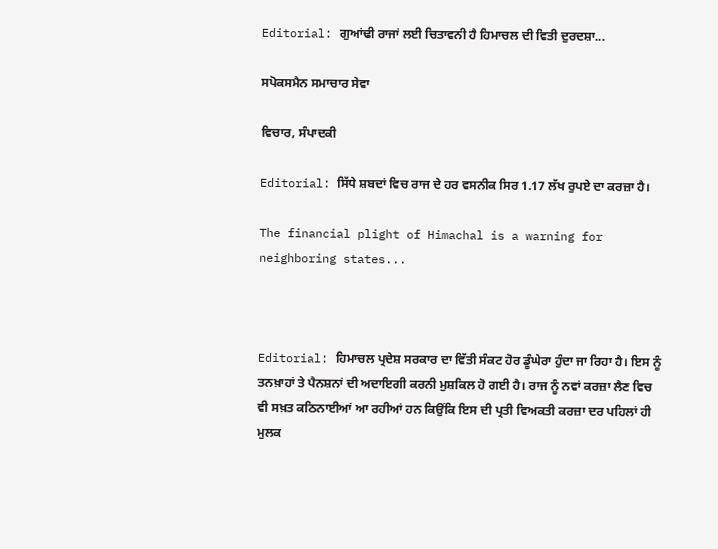Editorial: ਗੁਆਂਢੀ ਰਾਜਾਂ ਲਈ ਚਿਤਾਵਨੀ ਹੈ ਹਿਮਾਚਲ ਦੀ ਵਿਤੀ ਦੁਰਦਸ਼ਾ...

ਸਪੋਕਸਮੈਨ ਸਮਾਚਾਰ ਸੇਵਾ

ਵਿਚਾਰ, ਸੰਪਾਦਕੀ

Editorial: ਸਿੱਧੇ ਸ਼ਬਦਾਂ ਵਿਚ ਰਾਜ ਦੇ ਹਰ ਵਸਨੀਕ ਸਿਰ 1.17 ਲੱਖ ਰੁਪਏ ਦਾ ਕਰਜ਼ਾ ਹੈ।

The financial plight of Himachal is a warning for neighboring states...



Editorial: ਹਿਮਾਚਲ ਪ੍ਰਦੇਸ਼ ਸਰਕਾਰ ਦਾ ਵਿੱਤੀ ਸੰਕਟ ਹੋਰ ਡੂੰਘੇਰਾ ਹੁੰਦਾ ਜਾ ਰਿਹਾ ਹੈ। ਇਸ ਨੂੰ ਤਨਖ਼ਾਹਾਂ ਤੇ ਪੈਨਸ਼ਨਾਂ ਦੀ ਅਦਾਇਗੀ ਕਰਨੀ ਮੁਸ਼ਕਿਲ ਹੋ ਗਈ ਹੈ। ਰਾਜ ਨੂੰ ਨਵਾਂ ਕਰਜ਼ਾ ਲੈਣ ਵਿਚ ਵੀ ਸਖ਼ਤ ਕਠਿਨਾਈਆਂ ਆ ਰਹੀਆਂ ਹਨ ਕਿਉਂਕਿ ਇਸ ਦੀ ਪ੍ਰਤੀ ਵਿਅਕਤੀ ਕਰਜ਼ਾ ਦਰ ਪਹਿਲਾਂ ਹੀ ਮੁਲਕ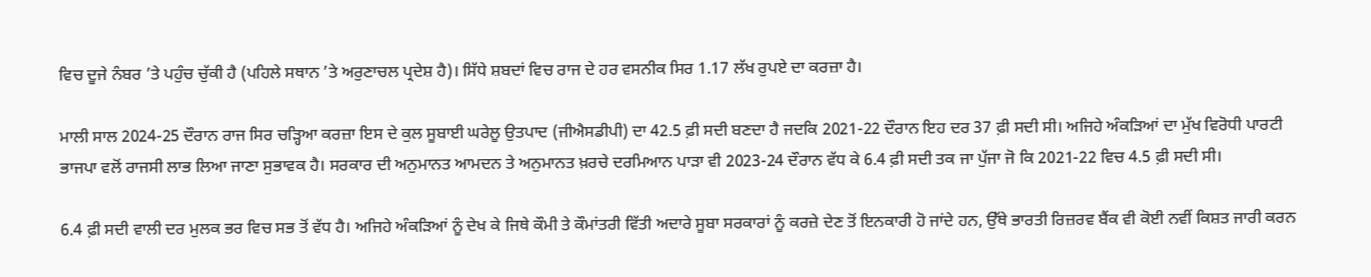ਵਿਚ ਦੂਜੇ ਨੰਬਰ ’ਤੇ ਪਹੁੰਚ ਚੁੱਕੀ ਹੈ (ਪਹਿਲੇ ਸਥਾਨ ’ਤੇ ਅਰੁਣਾਚਲ ਪ੍ਰਦੇਸ਼ ਹੈ)। ਸਿੱਧੇ ਸ਼ਬਦਾਂ ਵਿਚ ਰਾਜ ਦੇ ਹਰ ਵਸਨੀਕ ਸਿਰ 1.17 ਲੱਖ ਰੁਪਏ ਦਾ ਕਰਜ਼ਾ ਹੈ।

ਮਾਲੀ ਸਾਲ 2024-25 ਦੌਰਾਨ ਰਾਜ ਸਿਰ ਚੜ੍ਹਿਆ ਕਰਜ਼ਾ ਇਸ ਦੇ ਕੁਲ ਸੂਬਾਈ ਘਰੇਲੂ ਉਤਪਾਦ (ਜੀਐਸਡੀਪੀ) ਦਾ 42.5 ਫ਼ੀ ਸਦੀ ਬਣਦਾ ਹੈ ਜਦਕਿ 2021-22 ਦੌਰਾਨ ਇਹ ਦਰ 37 ਫ਼ੀ ਸਦੀ ਸੀ। ਅਜਿਹੇ ਅੰਕੜਿਆਂ ਦਾ ਮੁੱਖ ਵਿਰੋਧੀ ਪਾਰਟੀ ਭਾਜਪਾ ਵਲੋਂ ਰਾਜਸੀ ਲਾਭ ਲਿਆ ਜਾਣਾ ਸੁਭਾਵਕ ਹੈ। ਸਰਕਾਰ ਦੀ ਅਨੁਮਾਨਤ ਆਮਦਨ ਤੇ ਅਨੁਮਾਨਤ ਖ਼ਰਚੇ ਦਰਮਿਆਨ ਪਾੜਾ ਵੀ 2023-24 ਦੌਰਾਨ ਵੱਧ ਕੇ 6.4 ਫ਼ੀ ਸਦੀ ਤਕ ਜਾ ਪੁੱਜਾ ਜੋ ਕਿ 2021-22 ਵਿਚ 4.5 ਫ਼ੀ ਸਦੀ ਸੀ।

6.4 ਫ਼ੀ ਸਦੀ ਵਾਲੀ ਦਰ ਮੁਲਕ ਭਰ ਵਿਚ ਸਭ ਤੋਂ ਵੱਧ ਹੈ। ਅਜਿਹੇ ਅੰਕੜਿਆਂ ਨੂੰ ਦੇਖ ਕੇ ਜਿਥੇ ਕੌਮੀ ਤੇ ਕੌਮਾਂਤਰੀ ਵਿੱਤੀ ਅਦਾਰੇ ਸੂਬਾ ਸਰਕਾਰਾਂ ਨੂੰ ਕਰਜ਼ੇ ਦੇਣ ਤੋਂ ਇਨਕਾਰੀ ਹੋ ਜਾਂਦੇ ਹਨ, ਉੱਥੇ ਭਾਰਤੀ ਰਿਜ਼ਰਵ ਬੈਂਕ ਵੀ ਕੋਈ ਨਵੀਂ ਕਿਸ਼ਤ ਜਾਰੀ ਕਰਨ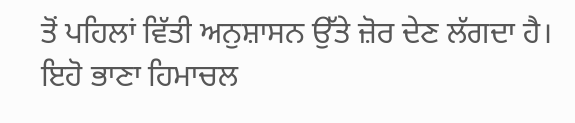ਤੋਂ ਪਹਿਲਾਂ ਵਿੱਤੀ ਅਨੁਸ਼ਾਸਨ ਉੱਤੇ ਜ਼ੋਰ ਦੇਣ ਲੱਗਦਾ ਹੈ। ਇਹੋ ਭਾਣਾ ਹਿਮਾਚਲ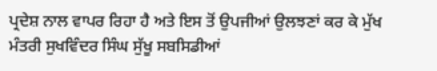ਪ੍ਰਦੇਸ਼ ਨਾਲ ਵਾਪਰ ਰਿਹਾ ਹੈ ਅਤੇ ਇਸ ਤੋਂ ਉਪਜੀਆਂ ਉਲਝਣਾਂ ਕਰ ਕੇ ਮੁੱਖ ਮੰਤਰੀ ਸੁਖਵਿੰਦਰ ਸਿੰਘ ਸੁੱਖੂ ਸਬਸਿਡੀਆਂ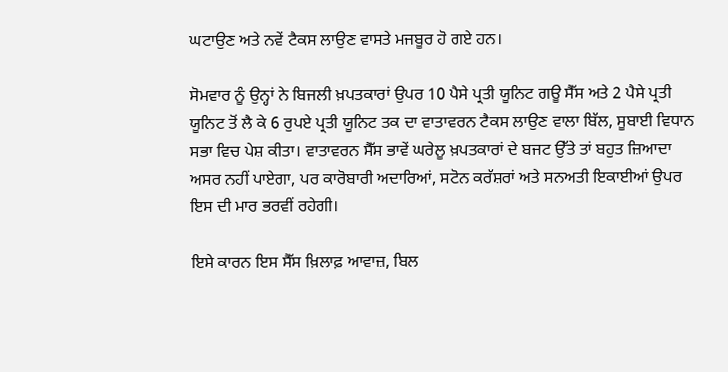ਘਟਾਉਣ ਅਤੇ ਨਵੇਂ ਟੈਕਸ ਲਾਉਣ ਵਾਸਤੇ ਮਜਬੂਰ ਹੋ ਗਏ ਹਨ।

ਸੋਮਵਾਰ ਨੂੰ ਉਨ੍ਹਾਂ ਨੇ ਬਿਜਲੀ ਖ਼ਪਤਕਾਰਾਂ ਉਪਰ 10 ਪੈਸੇ ਪ੍ਰਤੀ ਯੂਨਿਟ ਗਊ ਸੈੱਸ ਅਤੇ 2 ਪੈਸੇ ਪ੍ਰਤੀ ਯੂਨਿਟ ਤੋਂ ਲੈ ਕੇ 6 ਰੁਪਏ ਪ੍ਰਤੀ ਯੂਨਿਟ ਤਕ ਦਾ ਵਾਤਾਵਰਨ ਟੈਕਸ ਲਾਉਣ ਵਾਲਾ ਬਿੱਲ, ਸੂਬਾਈ ਵਿਧਾਨ ਸਭਾ ਵਿਚ ਪੇਸ਼ ਕੀਤਾ। ਵਾਤਾਵਰਨ ਸੈੱਸ ਭਾਵੇਂ ਘਰੇਲੂ ਖ਼ਪਤਕਾਰਾਂ ਦੇ ਬਜਟ ਉੱਤੇ ਤਾਂ ਬਹੁਤ ਜ਼ਿਆਦਾ ਅਸਰ ਨਹੀਂ ਪਾਏਗਾ, ਪਰ ਕਾਰੋਬਾਰੀ ਅਦਾਰਿਆਂ, ਸਟੋਨ ਕਰੱਸ਼ਰਾਂ ਅਤੇ ਸਨਅਤੀ ਇਕਾਈਆਂ ਉਪਰ ਇਸ ਦੀ ਮਾਰ ਭਰਵੀਂ ਰਹੇਗੀ।

ਇਸੇ ਕਾਰਨ ਇਸ ਸੈੱਸ ਖ਼ਿਲਾਫ਼ ਆਵਾਜ਼, ਬਿਲ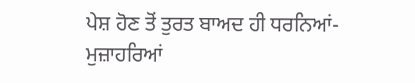ਪੇਸ਼ ਹੋਣ ਤੋਂ ਤੁਰਤ ਬਾਅਦ ਹੀ ਧਰਨਿਆਂ-ਮੁਜ਼ਾਹਰਿਆਂ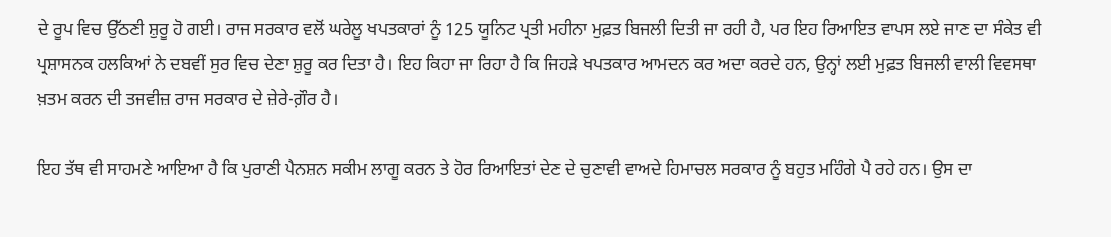ਦੇ ਰੂਪ ਵਿਚ ਉੱਠਣੀ ਸ਼ੁਰੂ ਹੋ ਗਈ। ਰਾਜ ਸਰਕਾਰ ਵਲੋਂ ਘਰੇਲੂ ਖਪਤਕਾਰਾਂ ਨੂੰ 125 ਯੂਨਿਟ ਪ੍ਰਤੀ ਮਹੀਨਾ ਮੁਫ਼ਤ ਬਿਜਲੀ ਦਿਤੀ ਜਾ ਰਹੀ ਹੈ, ਪਰ ਇਹ ਰਿਆਇਤ ਵਾਪਸ ਲਏ ਜਾਣ ਦਾ ਸੰਕੇਤ ਵੀ ਪ੍ਰਸ਼ਾਸਨਕ ਹਲਕਿਆਂ ਨੇ ਦਬਵੀਂ ਸੁਰ ਵਿਚ ਦੇਣਾ ਸ਼ੁਰੂ ਕਰ ਦਿਤਾ ਹੈ। ਇਹ ਕਿਹਾ ਜਾ ਰਿਹਾ ਹੈ ਕਿ ਜਿਹੜੇ ਖਪਤਕਾਰ ਆਮਦਨ ਕਰ ਅਦਾ ਕਰਦੇ ਹਨ, ਉਨ੍ਹਾਂ ਲਈ ਮੁਫ਼ਤ ਬਿਜਲੀ ਵਾਲੀ ਵਿਵਸਥਾ ਖ਼ਤਮ ਕਰਨ ਦੀ ਤਜਵੀਜ਼ ਰਾਜ ਸਰਕਾਰ ਦੇ ਜ਼ੇਰੇ-ਗ਼ੌਰ ਹੈ।

ਇਹ ਤੱਥ ਵੀ ਸਾਹਮਣੇ ਆਇਆ ਹੈ ਕਿ ਪੁਰਾਣੀ ਪੈਨਸ਼ਨ ਸਕੀਮ ਲਾਗੂ ਕਰਨ ਤੇ ਹੋਰ ਰਿਆਇਤਾਂ ਦੇਣ ਦੇ ਚੁਣਾਵੀ ਵਾਅਦੇ ਹਿਮਾਚਲ ਸਰਕਾਰ ਨੂੰ ਬਹੁਤ ਮਹਿੰਗੇ ਪੈ ਰਹੇ ਹਨ। ਉਸ ਦਾ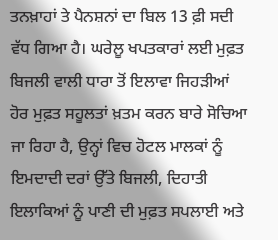ਤਨਖ਼ਾਹਾਂ ਤੇ ਪੈਨਸ਼ਨਾਂ ਦਾ ਬਿਲ 13 ਫ਼ੀ ਸਦੀ ਵੱਧ ਗਿਆ ਹੈ। ਘਰੇਲੂ ਖਪਤਕਾਰਾਂ ਲਈ ਮੁਫ਼ਤ ਬਿਜਲੀ ਵਾਲੀ ਧਾਰਾ ਤੋਂ ਇਲਾਵਾ ਜਿਹੜੀਆਂ ਹੋਰ ਮੁਫ਼ਤ ਸਹੂਲਤਾਂ ਖ਼ਤਮ ਕਰਨ ਬਾਰੇ ਸੋਚਿਆ ਜਾ ਰਿਹਾ ਹੈ, ਉਨ੍ਹਾਂ ਵਿਚ ਹੋਟਲ ਮਾਲਕਾਂ ਨੂੰ ਇਮਦਾਦੀ ਦਰਾਂ ਉੱਤੇ ਬਿਜਲੀ, ਦਿਹਾਤੀ ਇਲਾਕਿਆਂ ਨੂੰ ਪਾਣੀ ਦੀ ਮੁਫ਼ਤ ਸਪਲਾਈ ਅਤੇ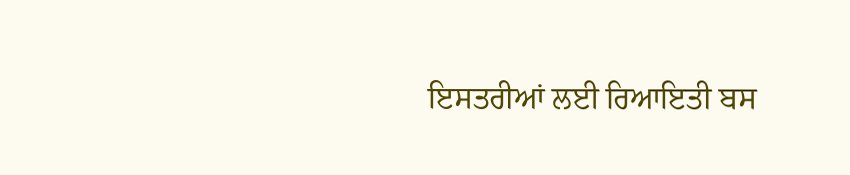ਇਸਤਰੀਆਂ ਲਈ ਰਿਆਇਤੀ ਬਸ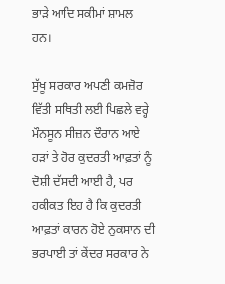ਭਾੜੇ ਆਦਿ ਸਕੀਮਾਂ ਸ਼ਾਮਲ ਹਨ।

ਸੁੱਖੂ ਸਰਕਾਰ ਅਪਣੀ ਕਮਜ਼ੋਰ ਵਿੱਤੀ ਸਥਿਤੀ ਲਈ ਪਿਛਲੇ ਵਰ੍ਹੇ ਮੌਨਸੂਨ ਸੀਜ਼ਨ ਦੌਰਾਨ ਆਏ ਹੜਾਂ ਤੇ ਹੋਰ ਕੁਦਰਤੀ ਆਫ਼ਤਾਂ ਨੂੰ ਦੋਸ਼ੀ ਦੱਸਦੀ ਆਈ ਹੈ, ਪਰ ਹਕੀਕਤ ਇਹ ਹੈ ਕਿ ਕੁਦਰਤੀ ਆਫ਼ਤਾਂ ਕਾਰਨ ਹੋਏ ਨੁਕਸਾਨ ਦੀ ਭਰਪਾਈ ਤਾਂ ਕੇਂਦਰ ਸਰਕਾਰ ਨੇ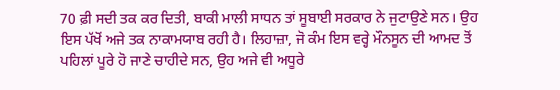70 ਫ਼ੀ ਸਦੀ ਤਕ ਕਰ ਦਿਤੀ, ਬਾਕੀ ਮਾਲੀ ਸਾਧਨ ਤਾਂ ਸੂਬਾਈ ਸਰਕਾਰ ਨੇ ਜੁਟਾਉਣੇ ਸਨ। ਉਹ ਇਸ ਪੱਖੋਂ ਅਜੇ ਤਕ ਨਾਕਾਮਯਾਬ ਰਹੀ ਹੈ। ਲਿਹਾਜ਼ਾ, ਜੋ ਕੰਮ ਇਸ ਵਰ੍ਹੇ ਮੌਨਸੂਨ ਦੀ ਆਮਦ ਤੋਂ ਪਹਿਲਾਂ ਪੂਰੇ ਹੋ ਜਾਣੇ ਚਾਹੀਦੇ ਸਨ, ਉਹ ਅਜੇ ਵੀ ਅਧੂਰੇ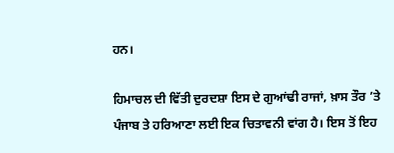ਹਨ।

ਹਿਮਾਚਲ ਦੀ ਵਿੱਤੀ ਦੁਰਦਸ਼ਾ ਇਸ ਦੇ ਗੁਆਂਢੀ ਰਾਜਾਂ, ਖ਼ਾਸ ਤੌਰ ’ਤੇ ਪੰਜਾਬ ਤੇ ਹਰਿਆਣਾ ਲਈ ਇਕ ਚਿਤਾਵਨੀ ਵਾਂਗ ਹੈ। ਇਸ ਤੋਂ ਇਹ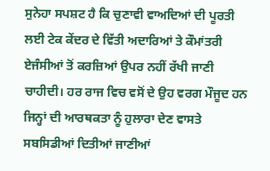ਸੁਨੇਹਾ ਸਪਸ਼ਟ ਹੈ ਕਿ ਚੁਣਾਵੀ ਵਾਅਦਿਆਂ ਦੀ ਪੂਰਤੀ ਲਈ ਟੇਕ ਕੇਂਦਰ ਦੇ ਵਿੱਤੀ ਅਦਾਰਿਆਂ ਤੇ ਕੌਮਾਂਤਰੀ ਏਜੰਸੀਆਂ ਤੋਂ ਕਰਜ਼ਿਆਂ ਉਪਰ ਨਹੀਂ ਰੱਖੀ ਜਾਣੀ ਚਾਹੀਦੀ। ਹਰ ਰਾਜ ਵਿਚ ਵਸੋਂ ਦੇ ਉਹ ਵਰਗ ਮੌਜੂਦ ਹਨ ਜਿਨ੍ਹਾਂ ਦੀ ਆਰਥਕਤਾ ਨੂੰ ਹੁਲਾਰਾ ਦੇਣ ਵਾਸਤੇ ਸਬਸਿਡੀਆਂ ਦਿਤੀਆਂ ਜਾਣੀਆਂ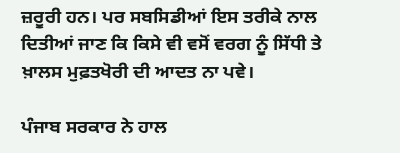ਜ਼ਰੂਰੀ ਹਨ। ਪਰ ਸਬਸਿਡੀਆਂ ਇਸ ਤਰੀਕੇ ਨਾਲ ਦਿਤੀਆਂ ਜਾਣ ਕਿ ਕਿਸੇ ਵੀ ਵਸੋਂ ਵਰਗ ਨੂੰ ਸਿੱਧੀ ਤੇ ਖ਼ਾਲਸ ਮੁਫ਼ਤਖੋਰੀ ਦੀ ਆਦਤ ਨਾ ਪਵੇ।

ਪੰਜਾਬ ਸਰਕਾਰ ਨੇ ਹਾਲ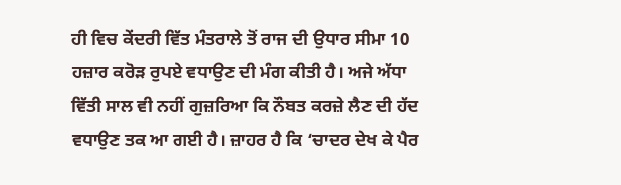ਹੀ ਵਿਚ ਕੇਂਦਰੀ ਵਿੱਤ ਮੰਤਰਾਲੇ ਤੋਂ ਰਾਜ ਦੀ ਉਧਾਰ ਸੀਮਾ 10 ਹਜ਼ਾਰ ਕਰੋੜ ਰੁਪਏ ਵਧਾਉਣ ਦੀ ਮੰਗ ਕੀਤੀ ਹੈ। ਅਜੇ ਅੱਧਾ ਵਿੱਤੀ ਸਾਲ ਵੀ ਨਹੀਂ ਗੁਜ਼ਰਿਆ ਕਿ ਨੌਬਤ ਕਰਜ਼ੇ ਲੈਣ ਦੀ ਹੱਦ ਵਧਾਉਣ ਤਕ ਆ ਗਈ ਹੈ। ਜ਼ਾਹਰ ਹੈ ਕਿ ‘ਚਾਦਰ ਦੇਖ ਕੇ ਪੈਰ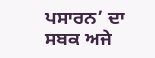ਪਸਾਰਨ’ ਦਾ ਸਬਕ ਅਜੇ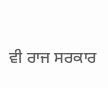ਵੀ ਰਾਜ ਸਰਕਾਰ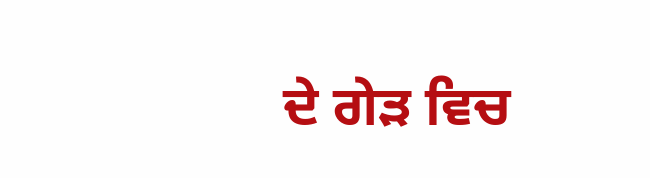ਦੇ ਗੇੜ ਵਿਚ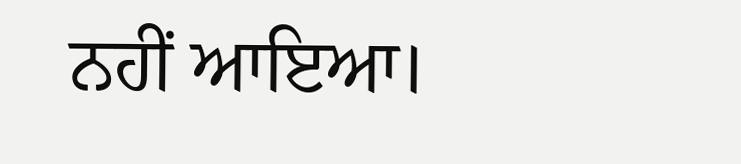ਨਹੀਂ ਆਇਆ।